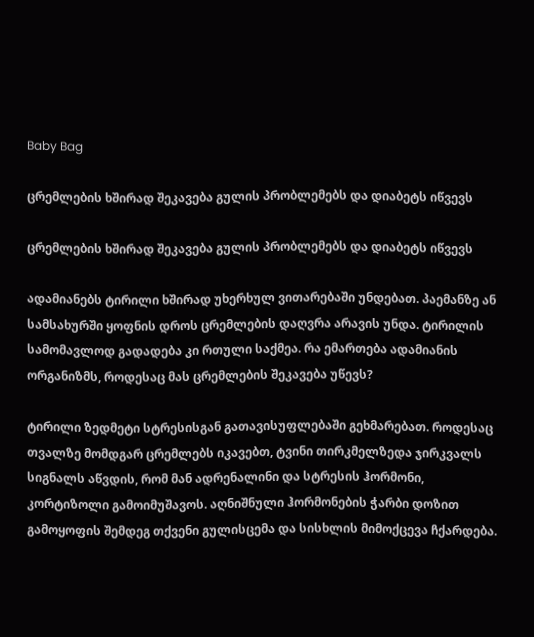Baby Bag

ცრემლების ხშირად შეკავება გულის პრობლემებს და დიაბეტს იწვევს

ცრემლების ხშირად შეკავება გულის პრობლემებს და დიაბეტს იწვევს

ადამიანებს ტირილი ხშირად უხერხულ ვითარებაში უნდებათ. პაემანზე ან სამსახურში ყოფნის დროს ცრემლების დაღვრა არავის უნდა. ტირილის სამომავლოდ გადადება კი რთული საქმეა. რა ემართება ადამიანის ორგანიზმს, როდესაც მას ცრემლების შეკავება უწევს?

ტირილი ზედმეტი სტრესისგან გათავისუფლებაში გეხმარებათ. როდესაც თვალზე მომდგარ ცრემლებს იკავებთ, ტვინი თირკმელზედა ჯირკვალს სიგნალს აწვდის, რომ მან ადრენალინი და სტრესის ჰორმონი, კორტიზოლი გამოიმუშავოს. აღნიშნული ჰორმონების ჭარბი დოზით გამოყოფის შემდეგ თქვენი გულისცემა და სისხლის მიმოქცევა ჩქარდება.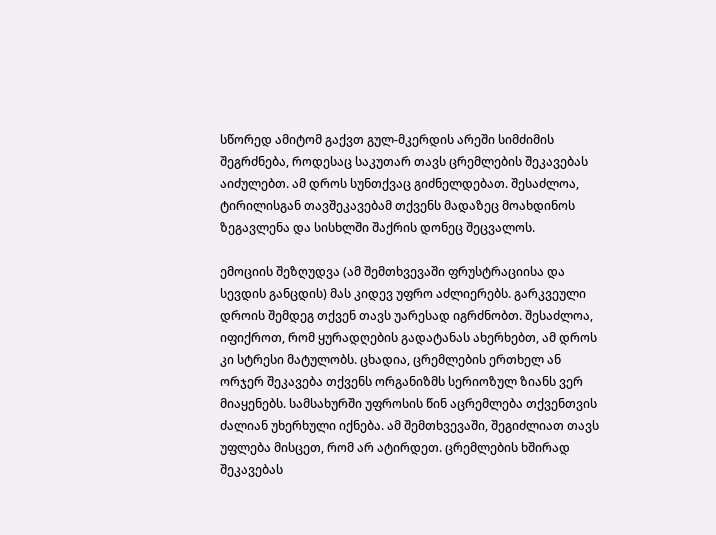სწორედ ამიტომ გაქვთ გულ-მკერდის არეში სიმძიმის შეგრძნება, როდესაც საკუთარ თავს ცრემლების შეკავებას აიძულებთ. ამ დროს სუნთქვაც გიძნელდებათ. შესაძლოა, ტირილისგან თავშეკავებამ თქვენს მადაზეც მოახდინოს ზეგავლენა და სისხლში შაქრის დონეც შეცვალოს.

ემოციის შეზღუდვა (ამ შემთხვევაში ფრუსტრაციისა და სევდის განცდის) მას კიდევ უფრო აძლიერებს. გარკვეული დროის შემდეგ თქვენ თავს უარესად იგრძნობთ. შესაძლოა, იფიქროთ, რომ ყურადღების გადატანას ახერხებთ, ამ დროს კი სტრესი მატულობს. ცხადია, ცრემლების ერთხელ ან ორჯერ შეკავება თქვენს ორგანიზმს სერიოზულ ზიანს ვერ მიაყენებს. სამსახურში უფროსის წინ აცრემლება თქვენთვის ძალიან უხერხული იქნება. ამ შემთხვევაში, შეგიძლიათ თავს უფლება მისცეთ, რომ არ ატირდეთ. ცრემლების ხშირად შეკავებას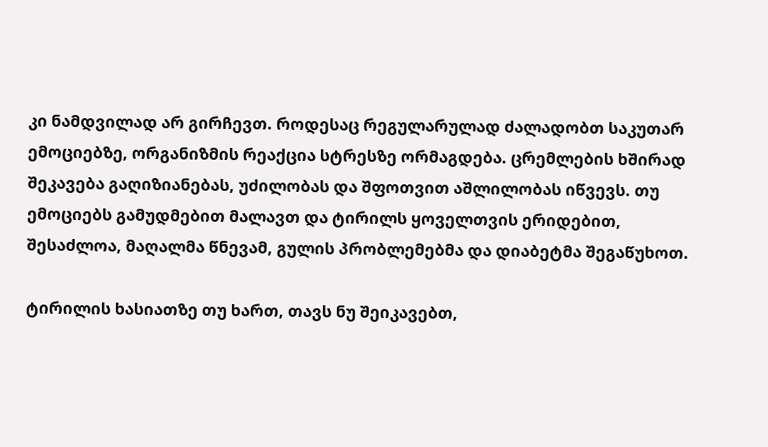კი ნამდვილად არ გირჩევთ. როდესაც რეგულარულად ძალადობთ საკუთარ ემოციებზე, ორგანიზმის რეაქცია სტრესზე ორმაგდება. ცრემლების ხშირად შეკავება გაღიზიანებას, უძილობას და შფოთვით აშლილობას იწვევს. თუ ემოციებს გამუდმებით მალავთ და ტირილს ყოველთვის ერიდებით, შესაძლოა, მაღალმა წნევამ, გულის პრობლემებმა და დიაბეტმა შეგაწუხოთ.

ტირილის ხასიათზე თუ ხართ, თავს ნუ შეიკავებთ,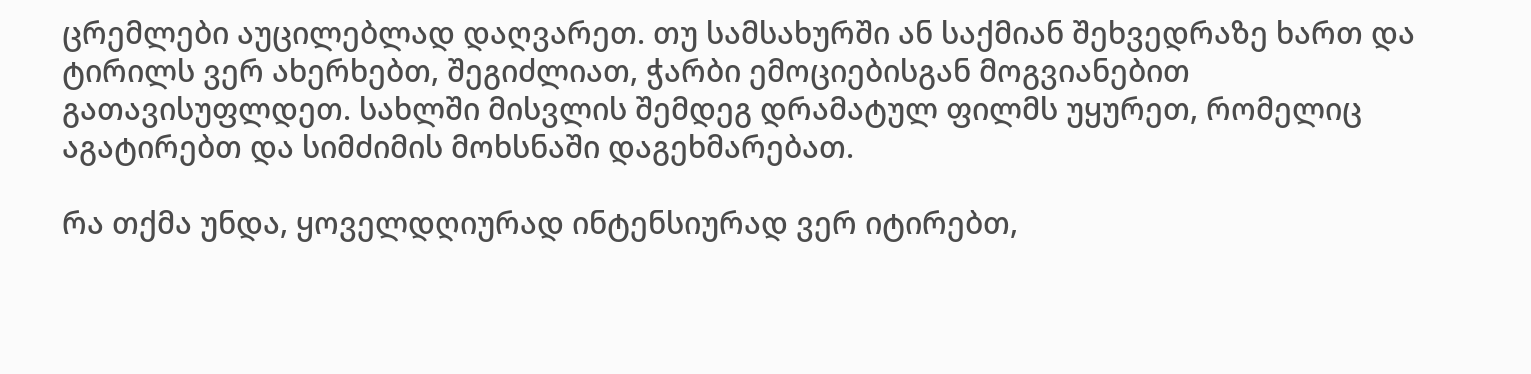ცრემლები აუცილებლად დაღვარეთ. თუ სამსახურში ან საქმიან შეხვედრაზე ხართ და ტირილს ვერ ახერხებთ, შეგიძლიათ, ჭარბი ემოციებისგან მოგვიანებით გათავისუფლდეთ. სახლში მისვლის შემდეგ დრამატულ ფილმს უყურეთ, რომელიც აგატირებთ და სიმძიმის მოხსნაში დაგეხმარებათ.

რა თქმა უნდა, ყოველდღიურად ინტენსიურად ვერ იტირებთ,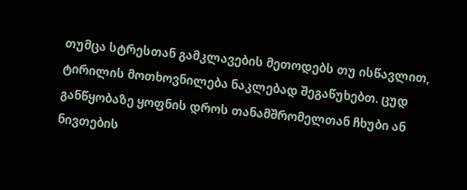თუმცა სტრესთან გამკლავების მეთოდებს თუ ისწავლით, ტირილის მოთხოვნილება ნაკლებად შეგაწუხებთ. ცუდ განწყობაზე ყოფნის დროს თანამშრომელთან ჩხუბი ან ნივთების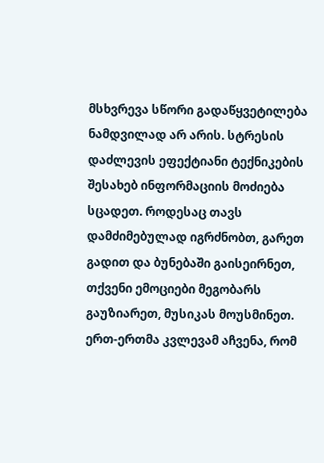მსხვრევა სწორი გადაწყვეტილება ნამდვილად არ არის. სტრესის დაძლევის ეფექტიანი ტექნიკების შესახებ ინფორმაციის მოძიება სცადეთ. როდესაც თავს დამძიმებულად იგრძნობთ, გარეთ გადით და ბუნებაში გაისეირნეთ, თქვენი ემოციები მეგობარს გაუზიარეთ, მუსიკას მოუსმინეთ. ერთ-ერთმა კვლევამ აჩვენა, რომ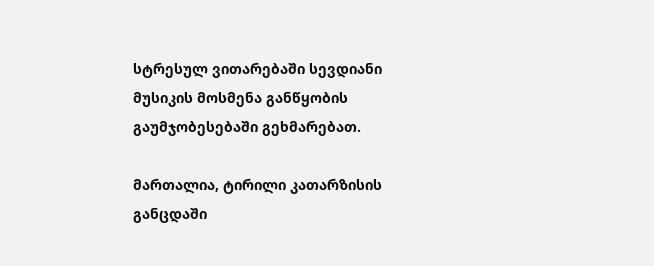სტრესულ ვითარებაში სევდიანი მუსიკის მოსმენა განწყობის გაუმჯობესებაში გეხმარებათ.

მართალია, ტირილი კათარზისის განცდაში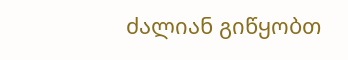ძალიან გიწყობთ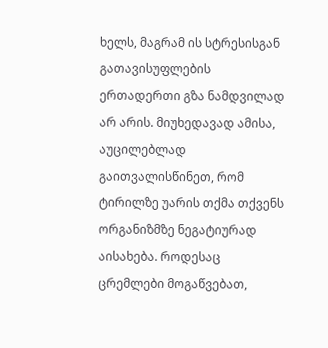ხელს, მაგრამ ის სტრესისგან გათავისუფლების ერთადერთი გზა ნამდვილად არ არის. მიუხედავად ამისა, აუცილებლად გაითვალისწინეთ, რომ ტირილზე უარის თქმა თქვენს ორგანიზმზე ნეგატიურად აისახება. როდესაც ცრემლები მოგაწვებათ,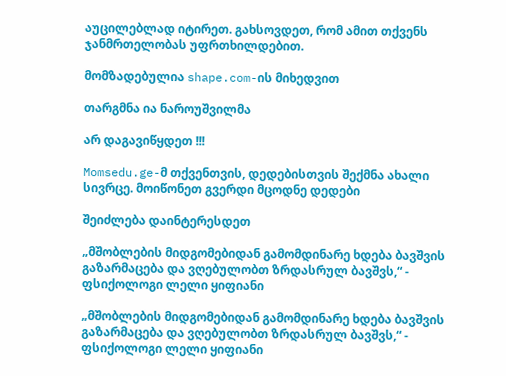აუცილებლად იტირეთ. გახსოვდეთ, რომ ამით თქვენს ჯანმრთელობას უფრთხილდებით.

მომზადებულია shape.com-ის მიხედვით

თარგმნა ია ნაროუშვილმა

არ დაგავიწყდეთ !!!

Momsedu.ge-მ თქვენთვის, დედებისთვის შექმნა ახალი სივრცე. მოიწონეთ გვერდი მცოდნე დედები

შეიძლება დაინტერესდეთ

„მშობლების მიდგომებიდან გამომდინარე ხდება ბავშვის გაზარმაცება და ვღებულობთ ზრდასრულ ბავშვს,“ - ფსიქოლოგი ლელი ყიფიანი

„მშობლების მიდგომებიდან გამომდინარე ხდება ბავშვის გაზარმაცება და ვღებულობთ ზრდასრულ ბავშვს,“ - ფსიქოლოგი ლელი ყიფიანი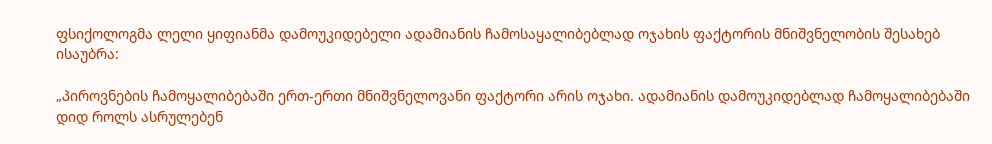ფსიქოლოგმა ლელი ყიფიანმა დამოუკიდებელი ადამიანის ჩამოსაყალიბებლად ოჯახის ფაქტორის მნიშვნელობის შესახებ ისაუბრა:

„პიროვნების ჩამოყალიბებაში ერთ-ერთი მნიშვნელოვანი ფაქტორი არის ოჯახი. ადამიანის დამოუკიდებლად ჩამოყალიბებაში დიდ როლს ასრულებენ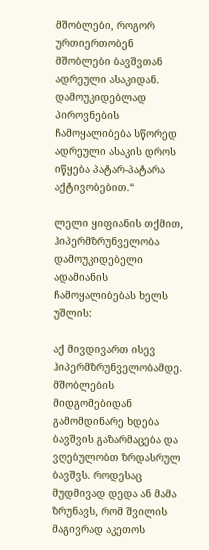მშობლები, როგორ ურთიერთობენ მშობლები ბავშვთან ადრეული ასაკიდან. დამოუკიდებლად პიროვნების ჩამოყალიბება სწორედ ადრეული ასაკის დროს იწყება პატარ-პატარა აქტივობებით.“

ლელი ყიფიანის თქმით, ჰიპერმზრუნველობა დამოუკიდებელი ადამიანის ჩამოყალიბებას ხელს უშლის:

აქ მივდივართ ისევ ჰიპერმზრუნველობამდე. მშობლების მიდგომებიდან გამომდინარე ხდება ბავშვის გაზარმაცება და ვღებულობთ ზრდასრულ ბავშვს. როდესაც მუდმივად დედა ან მამა ზრუნავს, რომ შვილის მაგივრად აკეთოს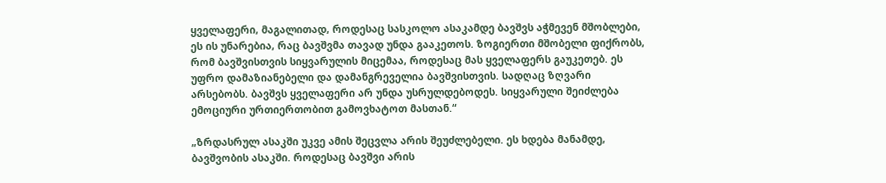ყველაფერი, მაგალითად, როდესაც სასკოლო ასაკამდე ბავშვს აჭმევენ მშობლები, ეს ის უნარებია, რაც ბავშვმა თავად უნდა გააკეთოს. ზოგიერთი მშობელი ფიქრობს, რომ ბავშვისთვის სიყვარულის მიცემაა, როდესაც მას ყველაფერს გაუკეთებ. ეს უფრო დამაზიანებელი და დამანგრეველია ბავშვისთვის. სადღაც ზღვარი არსებობს. ბავშვს ყველაფერი არ უნდა უსრულდებოდეს. სიყვარული შეიძლება ემოციური ურთიერთობით გამოვხატოთ მასთან.“

„ზრდასრულ ასაკში უკვე ამის შეცვლა არის შეუძლებელი. ეს ხდება მანამდე, ბავშვობის ასაკში. როდესაც ბავშვი არის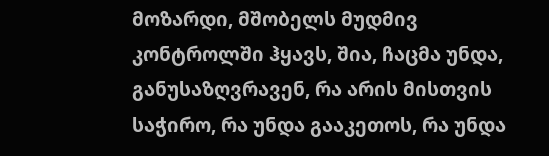მოზარდი, მშობელს მუდმივ კონტროლში ჰყავს, შია, ჩაცმა უნდა, განუსაზღვრავენ, რა არის მისთვის საჭირო, რა უნდა გააკეთოს, რა უნდა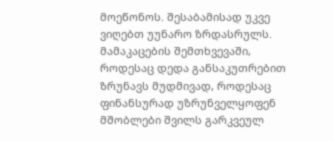მოეწონოს. შესაბამისად უკვე ვიღებთ უუნარო ზრდასრულს. მამაკაცების შემთხვევაში, როდესაც დედა განსაკუთრებით ზრუნავს მუდმივად, როდესაც ფინანსურად უზრუნველყოფენ მშობლები შვილს გარკვეულ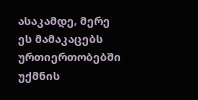ასაკამდე, მერე ეს მამაკაცებს ურთიერთობებში უქმნის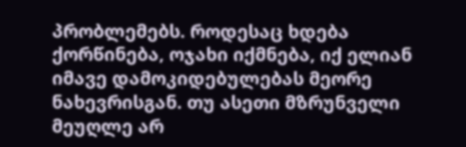პრობლემებს. როდესაც ხდება ქორწინება, ოჯახი იქმნება, იქ ელიან იმავე დამოკიდებულებას მეორე ნახევრისგან. თუ ასეთი მზრუნველი მეუღლე არ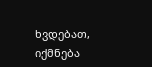ხვდებათ, იქმნება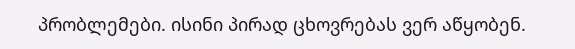პრობლემები. ისინი პირად ცხოვრებას ვერ აწყობენ.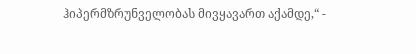ჰიპერმზრუნველობას მივყავართ აქამდე,“ -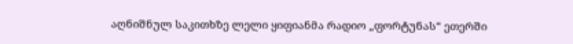აღნიშნულ საკითხზე ლელი ყიფიანმა რადიო „ფორტუნას“ ეთერში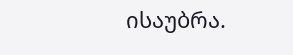ისაუბრა.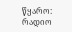წყარო: რადიო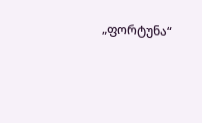„ფორტუნა“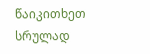წაიკითხეთ სრულად